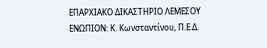ΕΠΑΡΧΙΑΚΟ ΔΙΚΑΣΤΗΡΙΟ ΛΕΜΕΣΟΥ
ΕΝΩΠΙΟΝ: Κ. Κωνσταντίνου, Π.Ε.Δ.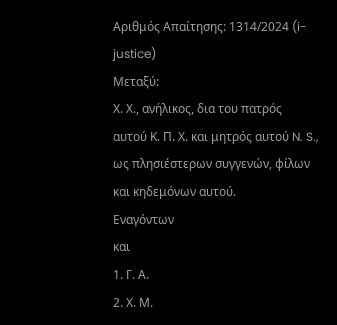Αριθμός Απαίτησης: 1314/2024 (i-justice)
Μεταξύ:
Χ. Χ., ανήλικος, δια του πατρός αυτού Κ. Π. Χ. και μητρός αυτού N. S., ως πλησιέστερων συγγενών, φίλων και κηδεμόνων αυτού.
Εναγόντων
και
1. Γ. Α.
2. Χ. Μ.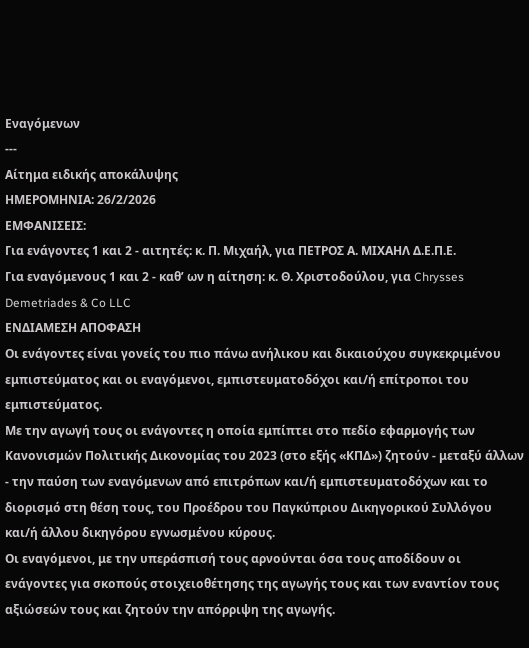Εναγόμενων
---
Αίτημα ειδικής αποκάλυψης
ΗΜΕΡΟΜΗΝΙΑ: 26/2/2026
EMΦΑΝΙΣΕΙΣ:
Για ενάγοντες 1 και 2 - αιτητές: κ. Π. Μιχαήλ, για ΠΕΤΡΟΣ Α. ΜΙΧΑΗΛ Δ.Ε.Π.Ε.
Για εναγόμενους 1 και 2 - καθ’ ων η αίτηση: κ. Θ. Χριστοδούλου, για Chrysses Demetriades & Co LLC
ΕΝΔΙΑΜΕΣΗ ΑΠΟΦΑΣΗ
Οι ενάγοντες είναι γονείς του πιο πάνω ανήλικου και δικαιούχου συγκεκριμένου εμπιστεύματος και οι εναγόμενοι, εμπιστευματοδόχοι και/ή επίτροποι του εμπιστεύματος.
Με την αγωγή τους οι ενάγοντες η οποία εμπίπτει στο πεδίο εφαρμογής των Κανονισμών Πολιτικής Δικονομίας του 2023 (στο εξής «ΚΠΔ») ζητούν - μεταξύ άλλων - την παύση των εναγόμενων από επιτρόπων και/ή εμπιστευματοδόχων και το διορισμό στη θέση τους, του Προέδρου του Παγκύπριου Δικηγορικού Συλλόγου και/ή άλλου δικηγόρου εγνωσμένου κύρους.
Οι εναγόμενοι, με την υπεράσπισή τους αρνούνται όσα τους αποδίδουν οι ενάγοντες για σκοπούς στοιχειοθέτησης της αγωγής τους και των εναντίον τους αξιώσεών τους και ζητούν την απόρριψη της αγωγής.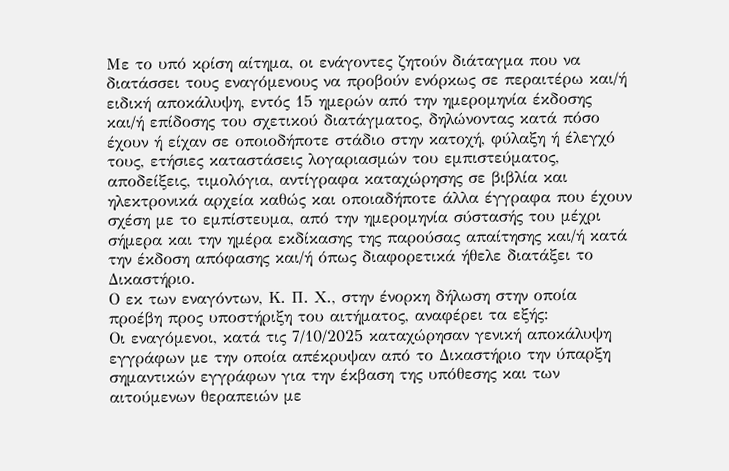Με το υπό κρίση αίτημα, οι ενάγοντες ζητούν διάταγμα που να διατάσσει τους εναγόμενους να προβούν ενόρκως σε περαιτέρω και/ή ειδική αποκάλυψη, εντός 15 ημερών από την ημερομηνία έκδοσης και/ή επίδοσης του σχετικού διατάγματος, δηλώνοντας κατά πόσο έχουν ή είχαν σε οποιοδήποτε στάδιο στην κατοχή, φύλαξη ή έλεγχό τους, ετήσιες καταστάσεις λογαριασμών του εμπιστεύματος, αποδείξεις, τιμολόγια, αντίγραφα καταχώρησης σε βιβλία και ηλεκτρονικά αρχεία καθώς και οποιαδήποτε άλλα έγγραφα που έχουν σχέση με το εμπίστευμα, από την ημερομηνία σύστασής του μέχρι σήμερα και την ημέρα εκδίκασης της παρούσας απαίτησης και/ή κατά την έκδοση απόφασης και/ή όπως διαφορετικά ήθελε διατάξει το Δικαστήριο.
Ο εκ των εναγόντων, Κ. Π. Χ., στην ένορκη δήλωση στην οποία προέβη προς υποστήριξη του αιτήματος, αναφέρει τα εξής:
Οι εναγόμενοι, κατά τις 7/10/2025 καταχώρησαν γενική αποκάλυψη εγγράφων με την οποία απέκρυψαν από το Δικαστήριο την ύπαρξη σημαντικών εγγράφων για την έκβαση της υπόθεσης και των αιτούμενων θεραπειών με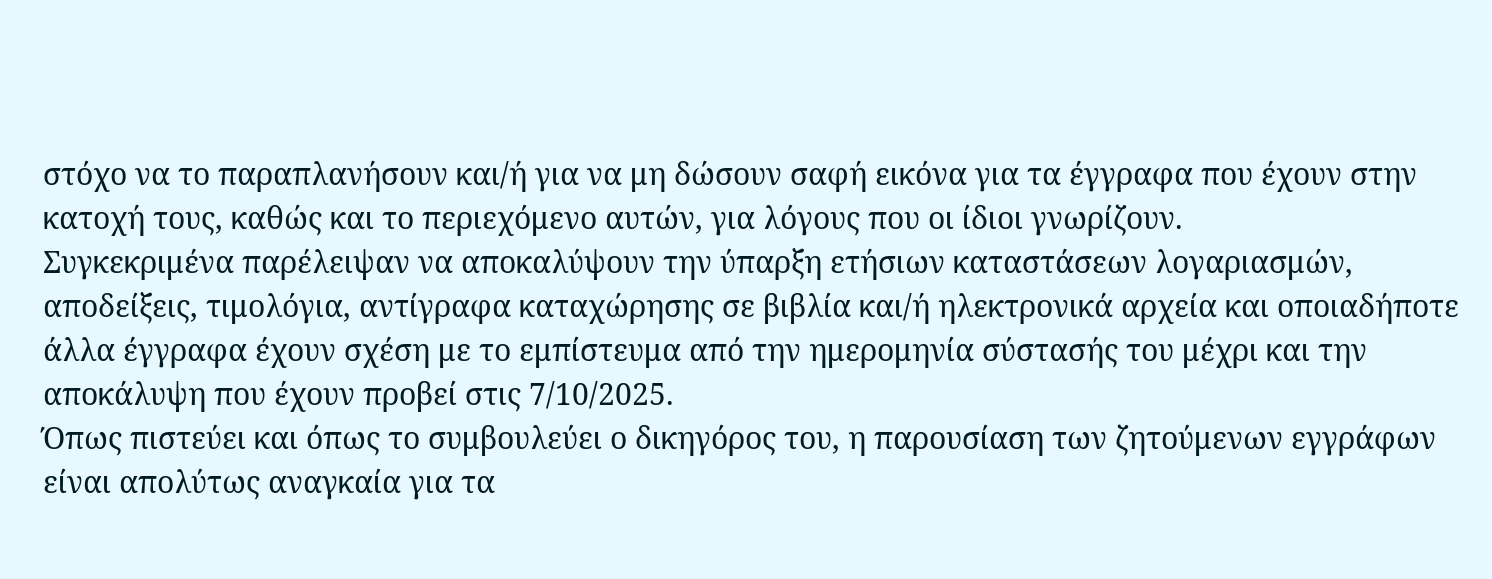στόχο να το παραπλανήσουν και/ή για να μη δώσουν σαφή εικόνα για τα έγγραφα που έχουν στην κατοχή τους, καθώς και το περιεχόμενο αυτών, για λόγους που οι ίδιοι γνωρίζουν.
Συγκεκριμένα παρέλειψαν να αποκαλύψουν την ύπαρξη ετήσιων καταστάσεων λογαριασμών, αποδείξεις, τιμολόγια, αντίγραφα καταχώρησης σε βιβλία και/ή ηλεκτρονικά αρχεία και οποιαδήποτε άλλα έγγραφα έχουν σχέση με το εμπίστευμα από την ημερομηνία σύστασής του μέχρι και την αποκάλυψη που έχουν προβεί στις 7/10/2025.
Όπως πιστεύει και όπως το συμβουλεύει ο δικηγόρος του, η παρουσίαση των ζητούμενων εγγράφων είναι απολύτως αναγκαία για τα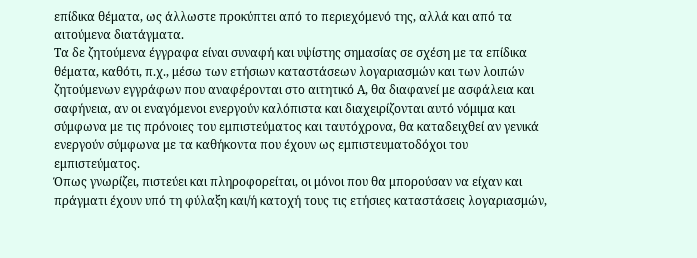επίδικα θέματα, ως άλλωστε προκύπτει από το περιεχόμενό της, αλλά και από τα αιτούμενα διατάγματα.
Τα δε ζητούμενα έγγραφα είναι συναφή και υψίστης σημασίας σε σχέση με τα επίδικα θέματα, καθότι, π.χ., μέσω των ετήσιων καταστάσεων λογαριασμών και των λοιπών ζητούμενων εγγράφων που αναφέρονται στο αιτητικό Α, θα διαφανεί με ασφάλεια και σαφήνεια, αν οι εναγόμενοι ενεργούν καλόπιστα και διαχειρίζονται αυτό νόμιμα και σύμφωνα με τις πρόνοιες του εμπιστεύματος και ταυτόχρονα, θα καταδειχθεί αν γενικά ενεργούν σύμφωνα με τα καθήκοντα που έχουν ως εμπιστευματοδόχοι του εμπιστεύματος.
Όπως γνωρίζει, πιστεύει και πληροφορείται, οι μόνοι που θα μπορούσαν να είχαν και πράγματι έχουν υπό τη φύλαξη και/ή κατοχή τους τις ετήσιες καταστάσεις λογαριασμών,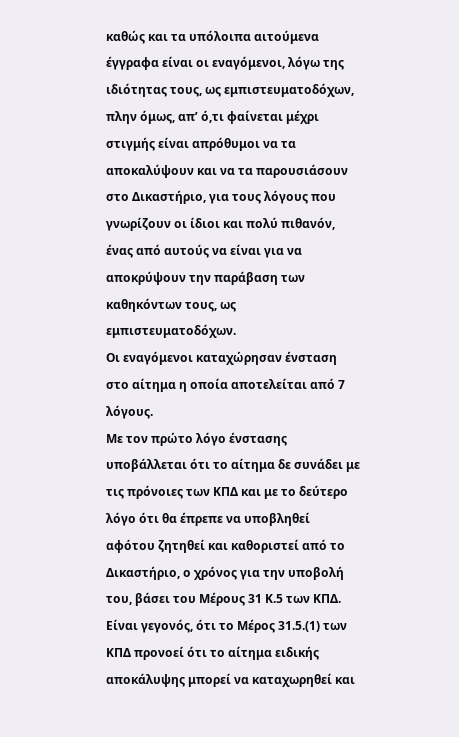καθώς και τα υπόλοιπα αιτούμενα έγγραφα είναι οι εναγόμενοι, λόγω της ιδιότητας τους, ως εμπιστευματοδόχων, πλην όμως, απ’ ό,τι φαίνεται μέχρι στιγμής είναι απρόθυμοι να τα αποκαλύψουν και να τα παρουσιάσουν στο Δικαστήριο, για τους λόγους που γνωρίζουν οι ίδιοι και πολύ πιθανόν, ένας από αυτούς να είναι για να αποκρύψουν την παράβαση των καθηκόντων τους, ως εμπιστευματοδόχων.
Οι εναγόμενοι καταχώρησαν ένσταση στο αίτημα η οποία αποτελείται από 7 λόγους.
Με τον πρώτο λόγο ένστασης υποβάλλεται ότι το αίτημα δε συνάδει με τις πρόνοιες των ΚΠΔ και με το δεύτερο λόγο ότι θα έπρεπε να υποβληθεί αφότου ζητηθεί και καθοριστεί από το Δικαστήριο, ο χρόνος για την υποβολή του, βάσει του Μέρους 31 Κ.5 των ΚΠΔ.
Είναι γεγονός, ότι το Μέρος 31.5.(1) των ΚΠΔ προνοεί ότι το αίτημα ειδικής αποκάλυψης μπορεί να καταχωρηθεί και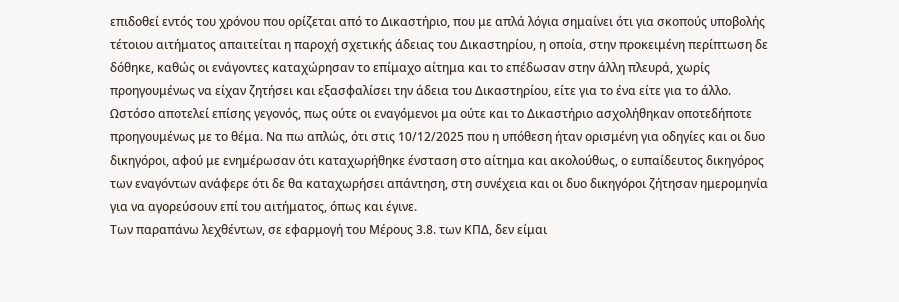επιδοθεί εντός του χρόνου που ορίζεται από το Δικαστήριο, που με απλά λόγια σημαίνει ότι για σκοπούς υποβολής τέτοιου αιτήματος απαιτείται η παροχή σχετικής άδειας του Δικαστηρίου, η οποία, στην προκειμένη περίπτωση δε δόθηκε, καθώς οι ενάγοντες καταχώρησαν το επίμαχο αίτημα και το επέδωσαν στην άλλη πλευρά, χωρίς προηγουμένως να είχαν ζητήσει και εξασφαλίσει την άδεια του Δικαστηρίου, είτε για το ένα είτε για το άλλο.
Ωστόσο αποτελεί επίσης γεγονός, πως ούτε οι εναγόμενοι μα ούτε και το Δικαστήριο ασχολήθηκαν οποτεδήποτε προηγουμένως με το θέμα. Να πω απλώς, ότι στις 10/12/2025 που η υπόθεση ήταν ορισμένη για οδηγίες και οι δυο δικηγόροι, αφού με ενημέρωσαν ότι καταχωρήθηκε ένσταση στο αίτημα και ακολούθως, ο ευπαίδευτος δικηγόρος των εναγόντων ανάφερε ότι δε θα καταχωρήσει απάντηση, στη συνέχεια και οι δυο δικηγόροι ζήτησαν ημερομηνία για να αγορεύσουν επί του αιτήματος, όπως και έγινε.
Των παραπάνω λεχθέντων, σε εφαρμογή του Μέρους 3.8. των ΚΠΔ, δεν είμαι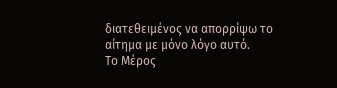διατεθειμένος να απορρίψω το αίτημα με μόνο λόγο αυτό.
Το Μέρος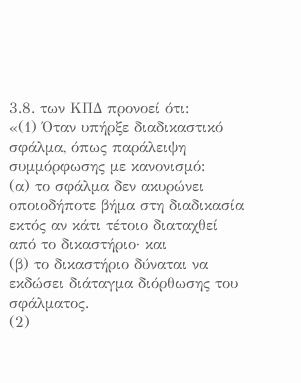3.8. των ΚΠΔ προνοεί ότι:
«(1) Όταν υπήρξε διαδικαστικό σφάλμα, όπως παράλειψη συμμόρφωσης με κανονισμό:
(α) το σφάλμα δεν ακυρώνει οποιοδήποτε βήμα στη διαδικασία εκτός αν κάτι τέτοιο διαταχθεί από το δικαστήριο· και
(β) το δικαστήριο δύναται να εκδώσει διάταγμα διόρθωσης του σφάλματος.
(2)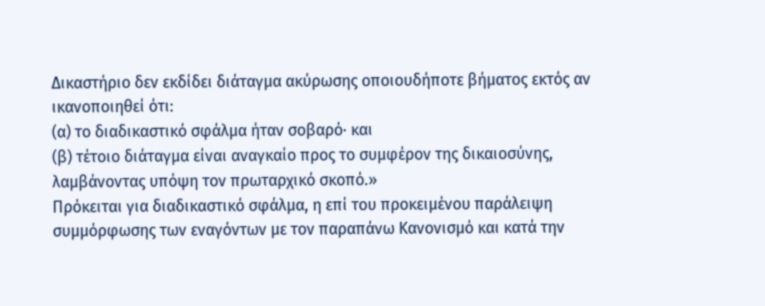Δικαστήριο δεν εκδίδει διάταγμα ακύρωσης οποιουδήποτε βήματος εκτός αν ικανοποιηθεί ότι:
(α) το διαδικαστικό σφάλμα ήταν σοβαρό· και
(β) τέτοιο διάταγμα είναι αναγκαίο προς το συμφέρον της δικαιοσύνης, λαμβάνοντας υπόψη τον πρωταρχικό σκοπό.»
Πρόκειται για διαδικαστικό σφάλμα, η επί του προκειμένου παράλειψη συμμόρφωσης των εναγόντων με τον παραπάνω Κανονισμό και κατά την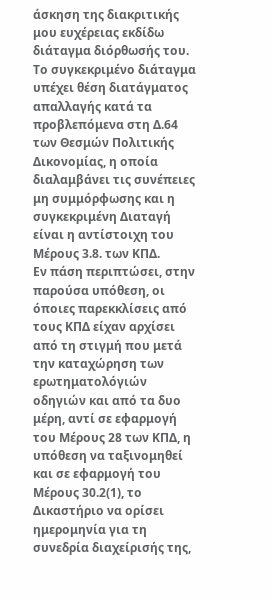άσκηση της διακριτικής μου ευχέρειας εκδίδω διάταγμα διόρθωσής του.
Το συγκεκριμένο διάταγμα υπέχει θέση διατάγματος απαλλαγής κατά τα προβλεπόμενα στη Δ.64 των Θεσμών Πολιτικής Δικονομίας, η οποία διαλαμβάνει τις συνέπειες μη συμμόρφωσης και η συγκεκριμένη Διαταγή είναι η αντίστοιχη του Μέρους 3.8. των ΚΠΔ.
Εν πάση περιπτώσει, στην παρούσα υπόθεση, οι όποιες παρεκκλίσεις από τους ΚΠΔ είχαν αρχίσει από τη στιγμή που μετά την καταχώρηση των ερωτηματολόγιών οδηγιών και από τα δυο μέρη, αντί σε εφαρμογή του Μέρους 28 των ΚΠΔ, η υπόθεση να ταξινομηθεί και σε εφαρμογή του Μέρους 30.2(1), το Δικαστήριο να ορίσει ημερομηνία για τη συνεδρία διαχείρισής της,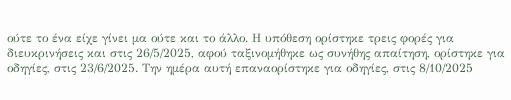ούτε το ένα είχε γίνει μα ούτε και το άλλο. Η υπόθεση ορίστηκε τρεις φορές για διευκρινήσεις και στις 26/5/2025, αφού ταξινομήθηκε ως συνήθης απαίτηση, ορίστηκε για οδηγίες, στις 23/6/2025. Την ημέρα αυτή επαναορίστηκε για οδηγίες, στις 8/10/2025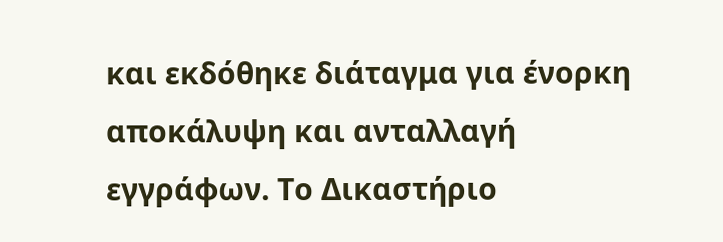και εκδόθηκε διάταγμα για ένορκη αποκάλυψη και ανταλλαγή εγγράφων. Το Δικαστήριο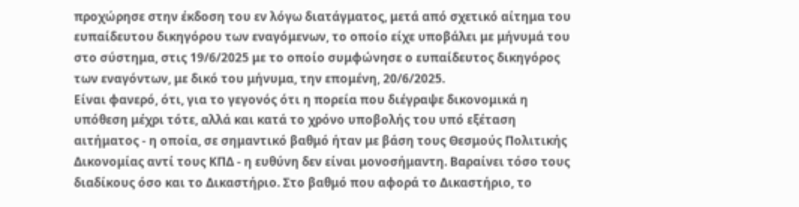προχώρησε στην έκδοση του εν λόγω διατάγματος, μετά από σχετικό αίτημα του ευπαίδευτου δικηγόρου των εναγόμενων, το οποίο είχε υποβάλει με μήνυμά του στο σύστημα, στις 19/6/2025 με το οποίο συμφώνησε ο ευπαίδευτος δικηγόρος των εναγόντων, με δικό του μήνυμα, την επομένη, 20/6/2025.
Είναι φανερό, ότι, για το γεγονός ότι η πορεία που διέγραψε δικονομικά η υπόθεση μέχρι τότε, αλλά και κατά το χρόνο υποβολής του υπό εξέταση αιτήματος - η οποία, σε σημαντικό βαθμό ήταν με βάση τους Θεσμούς Πολιτικής Δικονομίας αντί τους ΚΠΔ - η ευθύνη δεν είναι μονοσήμαντη. Βαραίνει τόσο τους διαδίκους όσο και το Δικαστήριο. Στο βαθμό που αφορά το Δικαστήριο, το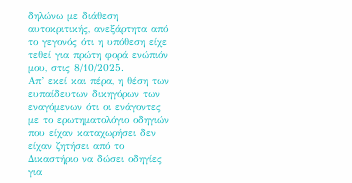δηλώνω με διάθεση αυτοκριτικής, ανεξάρτητα από το γεγονός ότι η υπόθεση είχε τεθεί για πρώτη φορά ενώπιόν μου, στις 8/10/2025.
Απ’ εκεί και πέρα, η θέση των ευπαίδευτων δικηγόρων των εναγόμενων ότι οι ενάγοντες με το ερωτηματολόγιο οδηγιών που είχαν καταχωρήσει δεν είχαν ζητήσει από το Δικαστήριο να δώσει οδηγίες για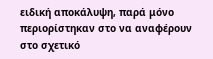ειδική αποκάλυψη, παρά μόνο περιορίστηκαν στο να αναφέρουν στο σχετικό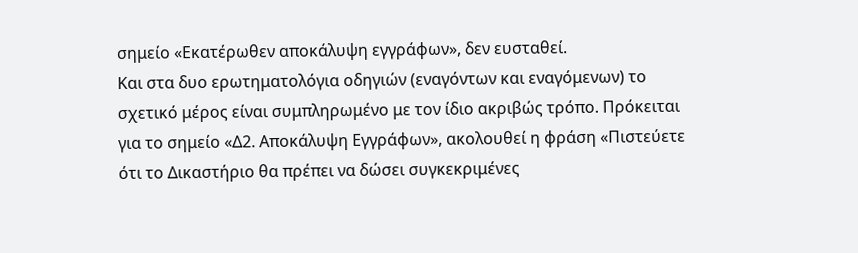σημείο «Εκατέρωθεν αποκάλυψη εγγράφων», δεν ευσταθεί.
Και στα δυο ερωτηματολόγια οδηγιών (εναγόντων και εναγόμενων) το σχετικό μέρος είναι συμπληρωμένο με τον ίδιο ακριβώς τρόπο. Πρόκειται για το σημείο «Δ2. Αποκάλυψη Εγγράφων», ακολουθεί η φράση «Πιστεύετε ότι το Δικαστήριο θα πρέπει να δώσει συγκεκριμένες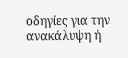οδηγίες για την ανακάλυψη ή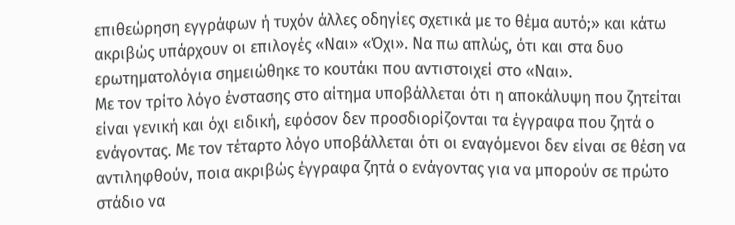επιθεώρηση εγγράφων ή τυχόν άλλες οδηγίες σχετικά με το θέμα αυτό;» και κάτω ακριβώς υπάρχουν οι επιλογές «Ναι» «Όχι». Να πω απλώς, ότι και στα δυο ερωτηματολόγια σημειώθηκε το κουτάκι που αντιστοιχεί στο «Ναι».
Με τον τρίτο λόγο ένστασης στο αίτημα υποβάλλεται ότι η αποκάλυψη που ζητείται είναι γενική και όχι ειδική, εφόσον δεν προσδιορίζονται τα έγγραφα που ζητά ο ενάγοντας. Με τον τέταρτο λόγο υποβάλλεται ότι οι εναγόμενοι δεν είναι σε θέση να αντιληφθούν, ποια ακριβώς έγγραφα ζητά ο ενάγοντας για να μπορούν σε πρώτο στάδιο να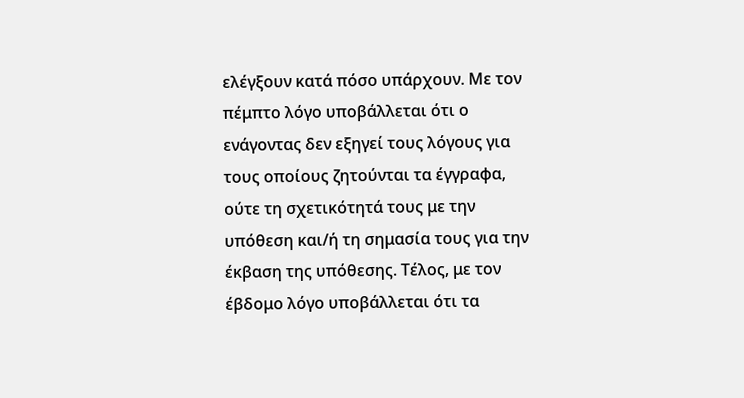ελέγξουν κατά πόσο υπάρχουν. Με τον πέμπτο λόγο υποβάλλεται ότι ο ενάγοντας δεν εξηγεί τους λόγους για τους οποίους ζητούνται τα έγγραφα, ούτε τη σχετικότητά τους με την υπόθεση και/ή τη σημασία τους για την έκβαση της υπόθεσης. Τέλος, με τον έβδομο λόγο υποβάλλεται ότι τα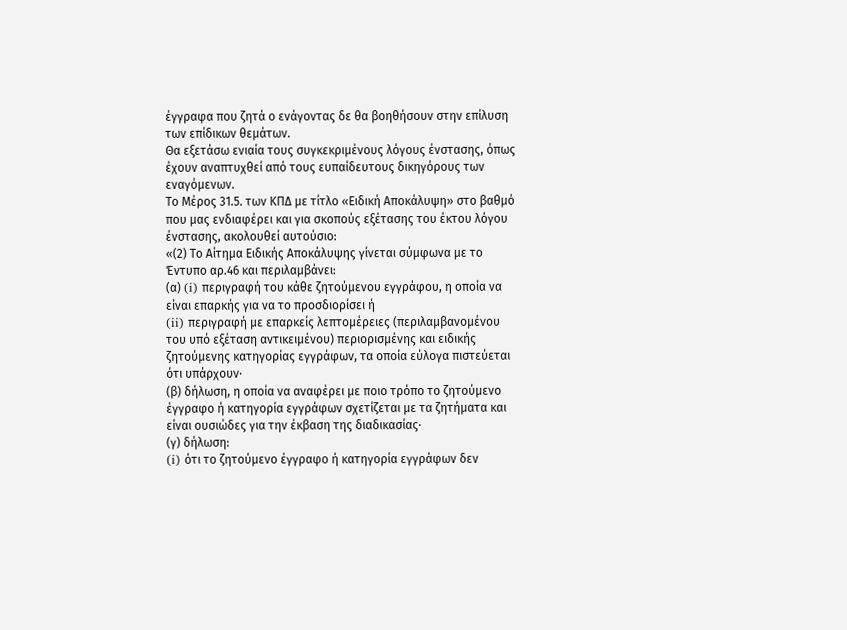έγγραφα που ζητά ο ενάγοντας δε θα βοηθήσουν στην επίλυση των επίδικων θεμάτων.
Θα εξετάσω ενιαία τους συγκεκριμένους λόγους ένστασης, όπως έχουν αναπτυχθεί από τους ευπαίδευτους δικηγόρους των εναγόμενων.
Το Μέρος 31.5. των ΚΠΔ με τίτλο «Ειδική Αποκάλυψη» στο βαθμό που μας ενδιαφέρει και για σκοπούς εξέτασης του έκτου λόγου ένστασης, ακολουθεί αυτούσιο:
«(2) Το Αίτημα Ειδικής Αποκάλυψης γίνεται σύμφωνα με το Έντυπο αρ.46 και περιλαμβάνει:
(α) (i) περιγραφή του κάθε ζητούμενου εγγράφου, η οποία να είναι επαρκής για να το προσδιορίσει ή
(ii) περιγραφή με επαρκείς λεπτομέρειες (περιλαμβανομένου του υπό εξέταση αντικειμένου) περιορισμένης και ειδικής ζητούμενης κατηγορίας εγγράφων, τα οποία εύλογα πιστεύεται ότι υπάρχουν·
(β) δήλωση, η οποία να αναφέρει με ποιο τρόπο το ζητούμενο έγγραφο ή κατηγορία εγγράφων σχετίζεται με τα ζητήματα και είναι ουσιώδες για την έκβαση της διαδικασίας·
(γ) δήλωση:
(i) ότι το ζητούμενο έγγραφο ή κατηγορία εγγράφων δεν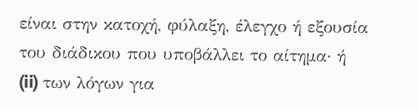είναι στην κατοχή, φύλαξη, έλεγχο ή εξουσία του διάδικου που υποβάλλει το αίτημα· ή
(ii) των λόγων για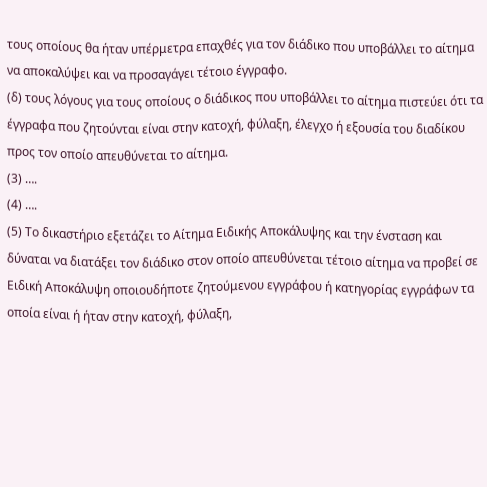τους οποίους θα ήταν υπέρμετρα επαχθές για τον διάδικο που υποβάλλει το αίτημα να αποκαλύψει και να προσαγάγει τέτοιο έγγραφο.
(δ) τους λόγους για τους οποίους ο διάδικος που υποβάλλει το αίτημα πιστεύει ότι τα έγγραφα που ζητούνται είναι στην κατοχή, φύλαξη, έλεγχο ή εξουσία του διαδίκου προς τον οποίο απευθύνεται το αίτημα.
(3) ….
(4) ….
(5) Το δικαστήριο εξετάζει το Αίτημα Ειδικής Αποκάλυψης και την ένσταση και δύναται να διατάξει τον διάδικο στον οποίο απευθύνεται τέτοιο αίτημα να προβεί σε Ειδική Αποκάλυψη οποιουδήποτε ζητούμενου εγγράφου ή κατηγορίας εγγράφων τα οποία είναι ή ήταν στην κατοχή, φύλαξη,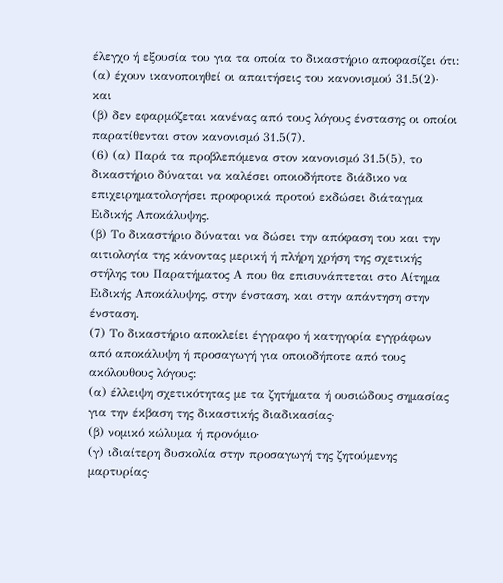έλεγχο ή εξουσία του για τα οποία το δικαστήριο αποφασίζει ότι:
(α) έχουν ικανοποιηθεί οι απαιτήσεις του κανονισμού 31.5(2)· και
(β) δεν εφαρμόζεται κανένας από τους λόγους ένστασης οι οποίοι παρατίθενται στον κανονισμό 31.5(7).
(6) (α) Παρά τα προβλεπόμενα στον κανονισμό 31.5(5), το δικαστήριο δύναται να καλέσει οποιοδήποτε διάδικο να επιχειρηματολογήσει προφορικά προτού εκδώσει διάταγμα Ειδικής Αποκάλυψης.
(β) Το δικαστήριο δύναται να δώσει την απόφαση του και την αιτιολογία της κάνοντας μερική ή πλήρη χρήση της σχετικής στήλης του Παρατήματος Α που θα επισυνάπτεται στο Αίτημα Ειδικής Αποκάλυψης, στην ένσταση, και στην απάντηση στην ένσταση.
(7) Το δικαστήριο αποκλείει έγγραφο ή κατηγορία εγγράφων από αποκάλυψη ή προσαγωγή για οποιοδήποτε από τους ακόλουθους λόγους:
(α) έλλειψη σχετικότητας με τα ζητήματα ή ουσιώδους σημασίας για την έκβαση της δικαστικής διαδικασίας·
(β) νομικό κώλυμα ή προνόμιο·
(γ) ιδιαίτερη δυσκολία στην προσαγωγή της ζητούμενης μαρτυρίας·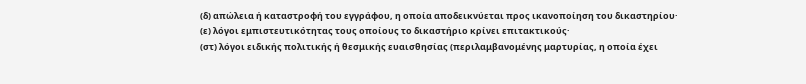(δ) απώλεια ή καταστροφή του εγγράφου, η οποία αποδεικνύεται προς ικανοποίηση του δικαστηρίου·
(ε) λόγοι εμπιστευτικότητας τους οποίους το δικαστήριο κρίνει επιτακτικούς·
(στ) λόγοι ειδικής πολιτικής ή θεσμικής ευαισθησίας (περιλαμβανομένης μαρτυρίας, η οποία έχει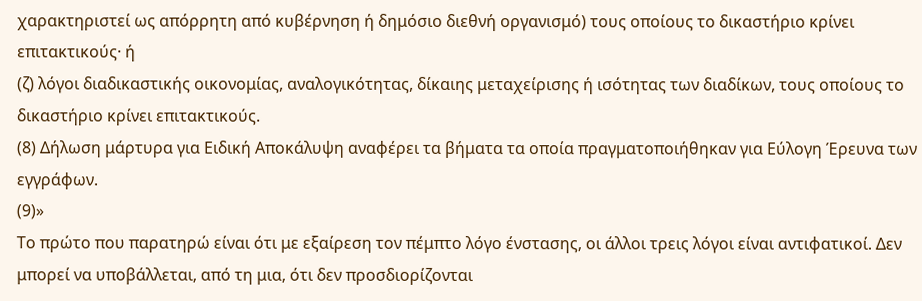χαρακτηριστεί ως απόρρητη από κυβέρνηση ή δημόσιο διεθνή οργανισμό) τους οποίους το δικαστήριο κρίνει επιτακτικούς· ή
(ζ) λόγοι διαδικαστικής οικονομίας, αναλογικότητας, δίκαιης μεταχείρισης ή ισότητας των διαδίκων, τους οποίους το δικαστήριο κρίνει επιτακτικούς.
(8) Δήλωση μάρτυρα για Ειδική Αποκάλυψη αναφέρει τα βήματα τα οποία πραγματοποιήθηκαν για Εύλογη Έρευνα των εγγράφων.
(9)»
Το πρώτο που παρατηρώ είναι ότι με εξαίρεση τον πέμπτο λόγο ένστασης, οι άλλοι τρεις λόγοι είναι αντιφατικοί. Δεν μπορεί να υποβάλλεται, από τη μια, ότι δεν προσδιορίζονται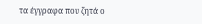τα έγγραφα που ζητά ο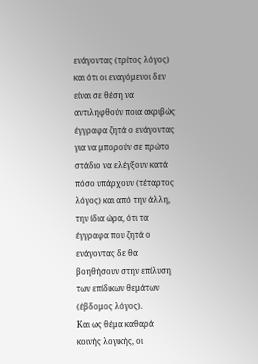ενάγοντας (τρίτος λόγος) και ότι οι εναγόμενοι δεν είναι σε θέση να αντιληφθούν ποια ακριβώς έγγραφα ζητά ο ενάγοντας για να μπορούν σε πρώτο στάδιο να ελέγξουν κατά πόσο υπάρχουν (τέταρτος λόγος) και από την άλλη, την ίδια ώρα, ότι τα έγγραφα που ζητά ο ενάγοντας δε θα βοηθήσουν στην επίλυση των επίδικων θεμάτων (έβδομος λόγος).
Και ως θέμα καθαρά κοινής λογικής, οι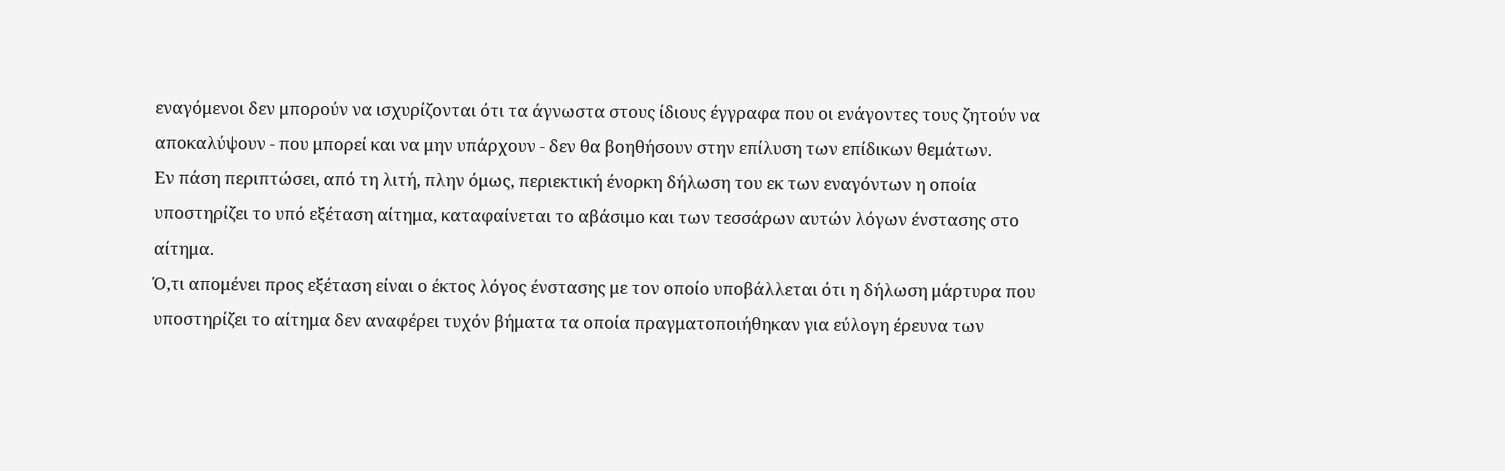εναγόμενοι δεν μπορούν να ισχυρίζονται ότι τα άγνωστα στους ίδιους έγγραφα που οι ενάγοντες τους ζητούν να αποκαλύψουν - που μπορεί και να μην υπάρχουν - δεν θα βοηθήσουν στην επίλυση των επίδικων θεμάτων.
Εν πάση περιπτώσει, από τη λιτή, πλην όμως, περιεκτική ένορκη δήλωση του εκ των εναγόντων η οποία υποστηρίζει το υπό εξέταση αίτημα, καταφαίνεται το αβάσιμο και των τεσσάρων αυτών λόγων ένστασης στο αίτημα.
Ό,τι απομένει προς εξέταση είναι ο έκτος λόγος ένστασης με τον οποίο υποβάλλεται ότι η δήλωση μάρτυρα που υποστηρίζει το αίτημα δεν αναφέρει τυχόν βήματα τα οποία πραγματοποιήθηκαν για εύλογη έρευνα των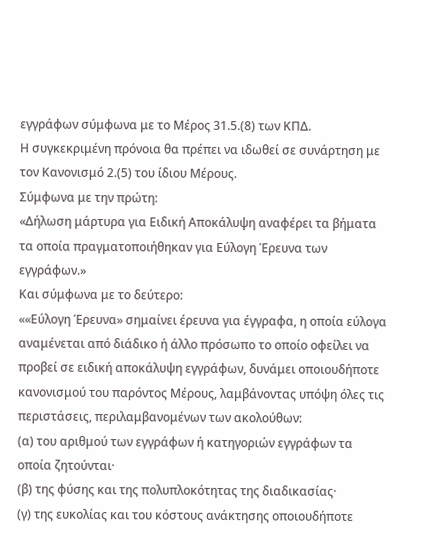εγγράφων σύμφωνα με το Μέρος 31.5.(8) των ΚΠΔ.
Η συγκεκριμένη πρόνοια θα πρέπει να ιδωθεί σε συνάρτηση με τον Κανονισμό 2.(5) του ίδιου Μέρους.
Σύμφωνα με την πρώτη:
«Δήλωση μάρτυρα για Ειδική Αποκάλυψη αναφέρει τα βήματα τα οποία πραγματοποιήθηκαν για Εύλογη Έρευνα των εγγράφων.»
Και σύμφωνα με το δεύτερο:
««Εύλογη Έρευνα» σημαίνει έρευνα για έγγραφα, η οποία εύλογα αναμένεται από διάδικο ή άλλο πρόσωπο το οποίο οφείλει να προβεί σε ειδική αποκάλυψη εγγράφων, δυνάμει οποιουδήποτε κανονισμού του παρόντος Μέρους, λαμβάνοντας υπόψη όλες τις περιστάσεις, περιλαμβανομένων των ακολούθων:
(α) του αριθμού των εγγράφων ή κατηγοριών εγγράφων τα οποία ζητούνται·
(β) της φύσης και της πολυπλοκότητας της διαδικασίας·
(γ) της ευκολίας και του κόστους ανάκτησης οποιουδήποτε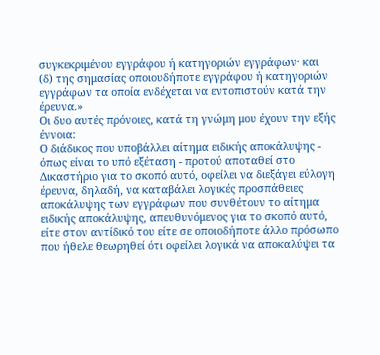συγκεκριμένου εγγράφου ή κατηγοριών εγγράφων· και
(δ) της σημασίας οποιουδήποτε εγγράφου ή κατηγοριών εγγράφων τα οποία ενδέχεται να εντοπιστούν κατά την έρευνα.»
Οι δυο αυτές πρόνοιες, κατά τη γνώμη μου έχουν την εξής έννοια:
Ο διάδικος που υποβάλλει αίτημα ειδικής αποκάλυψης - όπως είναι το υπό εξέταση - προτού αποταθεί στο Δικαστήριο για το σκοπό αυτό, οφείλει να διεξάγει εύλογη έρευνα, δηλαδή, να καταβάλει λογικές προσπάθειες αποκάλυψης των εγγράφων που συνθέτουν το αίτημα ειδικής αποκάλυψης, απευθυνόμενος για το σκοπό αυτό, είτε στον αντίδικό του είτε σε οποιοδήποτε άλλο πρόσωπο που ήθελε θεωρηθεί ότι οφείλει λογικά να αποκαλύψει τα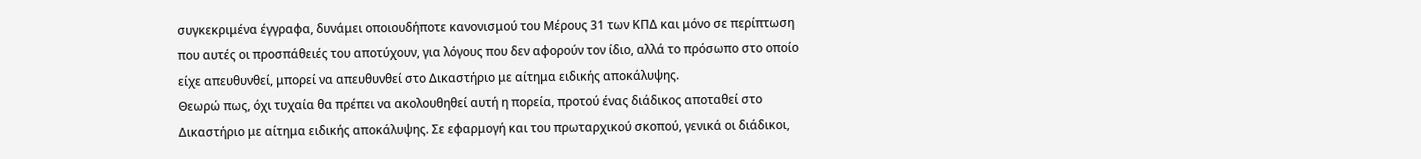συγκεκριμένα έγγραφα, δυνάμει οποιουδήποτε κανονισμού του Μέρους 31 των ΚΠΔ και μόνο σε περίπτωση που αυτές οι προσπάθειές του αποτύχουν, για λόγους που δεν αφορούν τον ίδιο, αλλά το πρόσωπο στο οποίο είχε απευθυνθεί, μπορεί να απευθυνθεί στο Δικαστήριο με αίτημα ειδικής αποκάλυψης.
Θεωρώ πως, όχι τυχαία θα πρέπει να ακολουθηθεί αυτή η πορεία, προτού ένας διάδικος αποταθεί στο Δικαστήριο με αίτημα ειδικής αποκάλυψης. Σε εφαρμογή και του πρωταρχικού σκοπού, γενικά οι διάδικοι,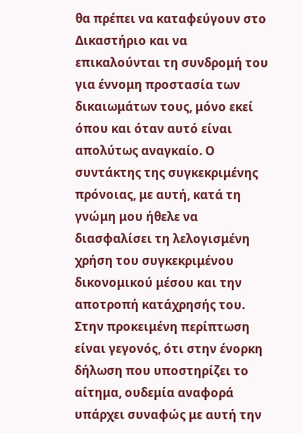θα πρέπει να καταφεύγουν στο Δικαστήριο και να επικαλούνται τη συνδρομή του για έννομη προστασία των δικαιωμάτων τους, μόνο εκεί όπου και όταν αυτό είναι απολύτως αναγκαίο. Ο συντάκτης της συγκεκριμένης πρόνοιας, με αυτή, κατά τη γνώμη μου ήθελε να διασφαλίσει τη λελογισμένη χρήση του συγκεκριμένου δικονομικού μέσου και την αποτροπή κατάχρησής του.
Στην προκειμένη περίπτωση είναι γεγονός, ότι στην ένορκη δήλωση που υποστηρίζει το αίτημα, ουδεμία αναφορά υπάρχει συναφώς με αυτή την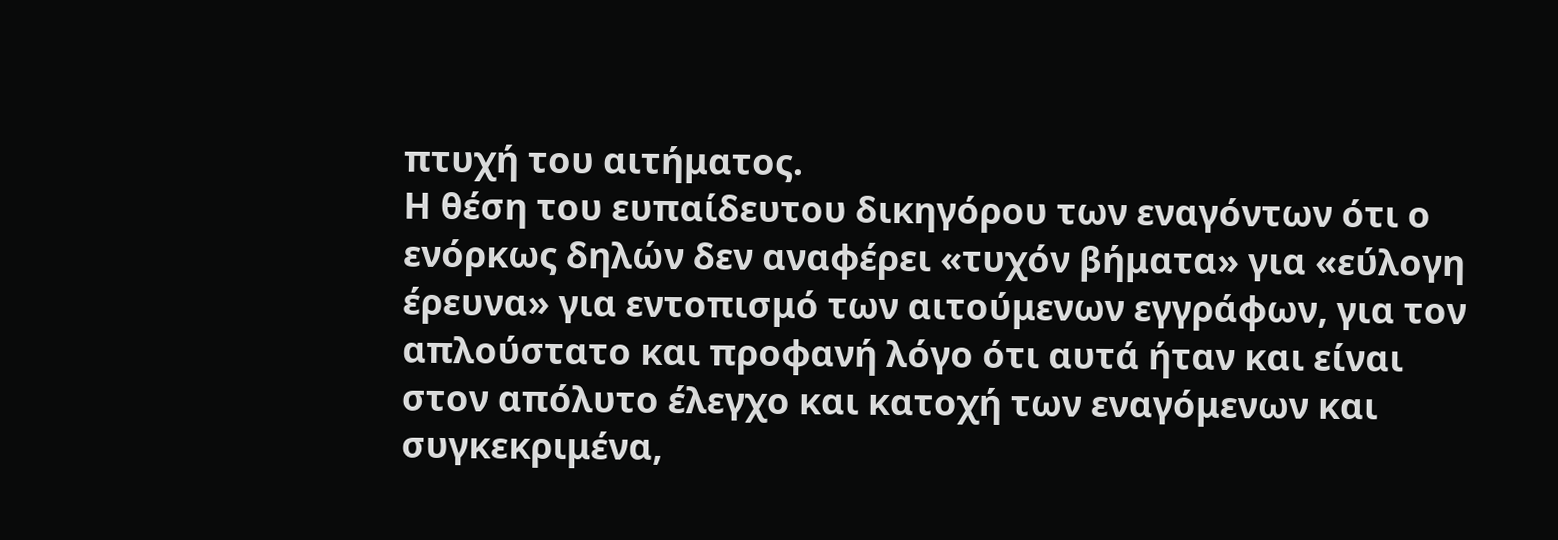πτυχή του αιτήματος.
Η θέση του ευπαίδευτου δικηγόρου των εναγόντων ότι ο ενόρκως δηλών δεν αναφέρει «τυχόν βήματα» για «εύλογη έρευνα» για εντοπισμό των αιτούμενων εγγράφων, για τον απλούστατο και προφανή λόγο ότι αυτά ήταν και είναι στον απόλυτο έλεγχο και κατοχή των εναγόμενων και συγκεκριμένα,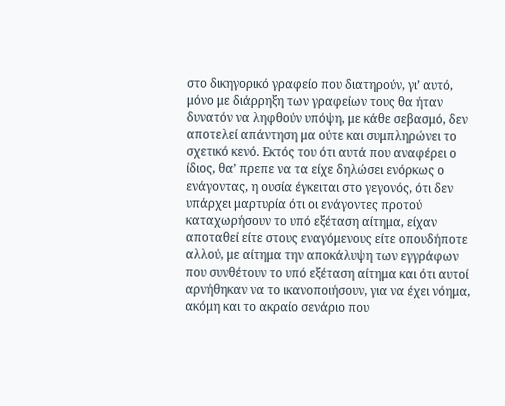στο δικηγορικό γραφείο που διατηρούν, γι’ αυτό, μόνο με διάρρηξη των γραφείων τους θα ήταν δυνατόν να ληφθούν υπόψη, με κάθε σεβασμό, δεν αποτελεί απάντηση μα ούτε και συμπληρώνει το σχετικό κενό. Εκτός του ότι αυτά που αναφέρει ο ίδιος, θα’ πρεπε να τα είχε δηλώσει ενόρκως ο ενάγοντας, η ουσία έγκειται στο γεγονός, ότι δεν υπάρχει μαρτυρία ότι οι ενάγοντες προτού καταχωρήσουν το υπό εξέταση αίτημα, είχαν αποταθεί είτε στους εναγόμενους είτε οπουδήποτε αλλού, με αίτημα την αποκάλυψη των εγγράφων που συνθέτουν το υπό εξέταση αίτημα και ότι αυτοί αρνήθηκαν να το ικανοποιήσουν, για να έχει νόημα, ακόμη και το ακραίο σενάριο που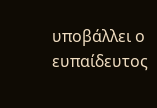υποβάλλει ο ευπαίδευτος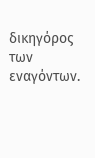δικηγόρος των εναγόντων.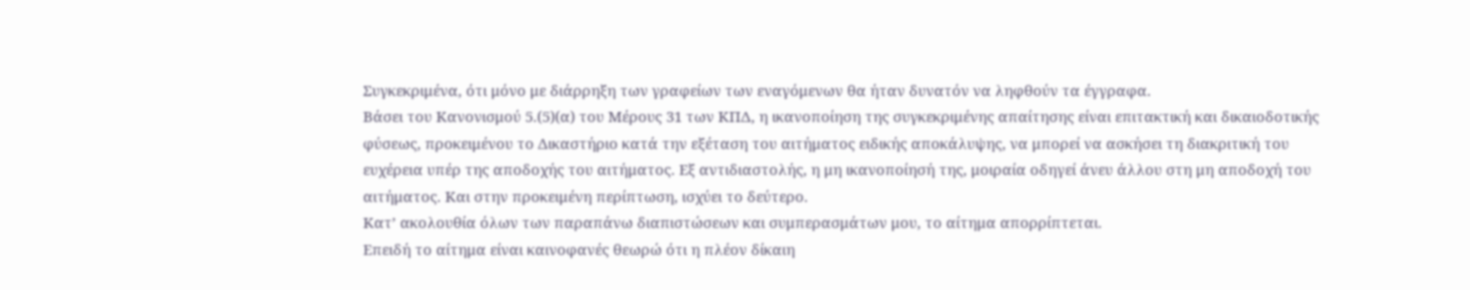Συγκεκριμένα, ότι μόνο με διάρρηξη των γραφείων των εναγόμενων θα ήταν δυνατόν να ληφθούν τα έγγραφα.
Βάσει του Κανονισμού 5.(5)(α) του Μέρους 31 των ΚΠΔ, η ικανοποίηση της συγκεκριμένης απαίτησης είναι επιτακτική και δικαιοδοτικής φύσεως, προκειμένου το Δικαστήριο κατά την εξέταση του αιτήματος ειδικής αποκάλυψης, να μπορεί να ασκήσει τη διακριτική του ευχέρεια υπέρ της αποδοχής του αιτήματος. Εξ αντιδιαστολής, η μη ικανοποίησή της, μοιραία οδηγεί άνευ άλλου στη μη αποδοχή του αιτήματος. Και στην προκειμένη περίπτωση, ισχύει το δεύτερο.
Κατ’ ακολουθία όλων των παραπάνω διαπιστώσεων και συμπερασμάτων μου, το αίτημα απορρίπτεται.
Επειδή το αίτημα είναι καινοφανές θεωρώ ότι η πλέον δίκαιη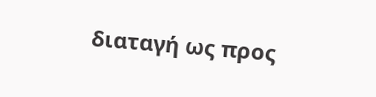διαταγή ως προς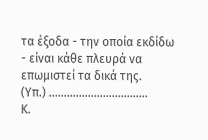τα έξοδα - την οποία εκδίδω - είναι κάθε πλευρά να επωμιστεί τα δικά της.
(Υπ.) ...…………………………
Κ.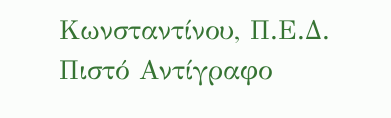Κωνσταντίνου, Π.Ε.Δ.
Πιστό Αντίγραφο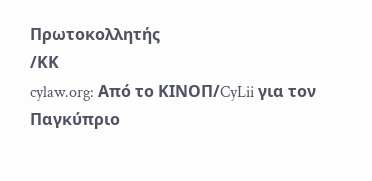Πρωτοκολλητής
/ΚΚ
cylaw.org: Από το ΚΙΝOΠ/CyLii για τον Παγκύπριο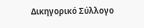Δικηγορικό Σύλλογο